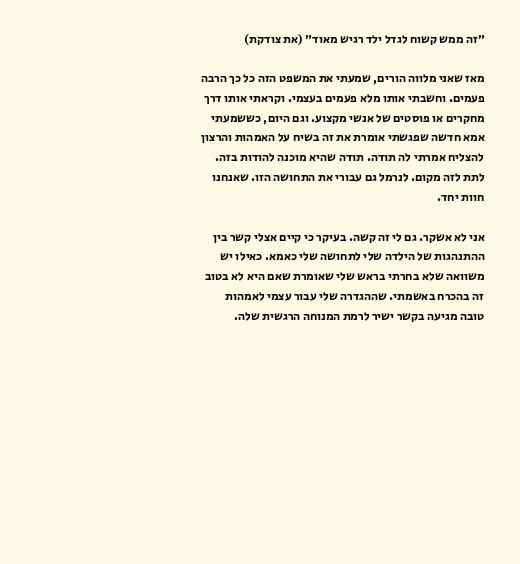״זה ממש קשוח לגדל ילד רגיש מאוד״ (את צודקת)

מאז שאני מלווה הורים, שמעתי את המשפט הזה כל כך הרבה פעמים. וחשבתי אותו מלא פעמים בעצמי. וקראתי אותו דרך מחקרים או פוסטים של אנשי מקצוע. וגם היום, כששמעתי אמא חדשה שפגשתי אומרת את זה בשיח על האמהות והרצון להצליח אמרתי לה תודה. תודה שהיא מוכנה להודות בזה. לתת לזה מקום. לנרמל גם עבורי את התחושה הזו. שאנחנו חוות יחד.

אני לא אשקר. גם לי זה קשה. בעיקר כי קיים אצלי קשר בין ההתנהגות של הילדה שלי לתחושה שלי כאמא. כאילו יש משוואה שלא בחרתי בראש שלי שאומרת שאם היא לא בטוב זה בהכרח באשמתי. שההגדרה שלי עבור עצמי לאמהות טובה מגיעה בקשר ישיר לרמת המנוחה הרגשית שלה.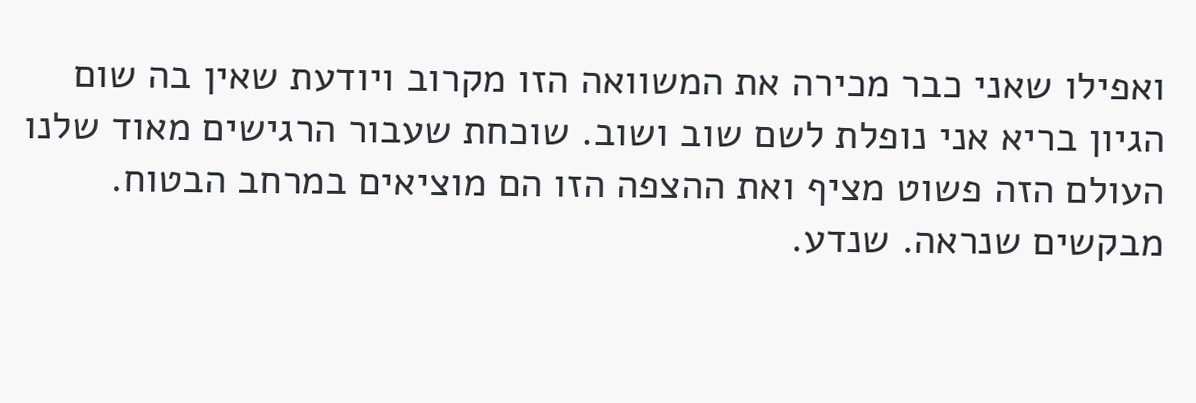ואפילו שאני כבר מכירה את המשוואה הזו מקרוב ויודעת שאין בה שום הגיון בריא אני נופלת לשם שוב ושוב. שוכחת שעבור הרגישים מאוד שלנו העולם הזה פשוט מציף ואת ההצפה הזו הם מוציאים במרחב הבטוח. מבקשים שנראה. שנדע.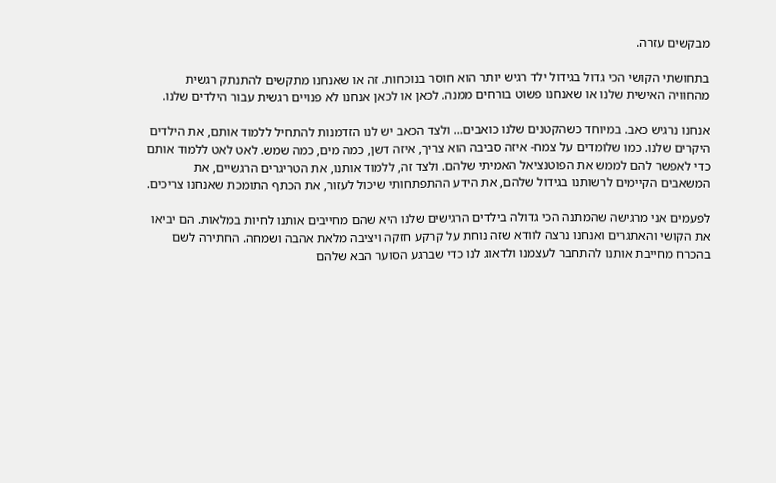מבקשים עזרה.

בתחושתי הקושי הכי גדול בגידול ילד רגיש יותר הוא חוסר בנוכחות. זה או שאנחנו מתקשים להתנתק רגשית מהחוויה האישית שלנו או שאנחנו פשוט בורחים ממנה. לכאן או לכאן אנחנו לא פנויים רגשית עבור הילדים שלנו.

אנחנו נרגיש כאב. במיוחד כשהקטנים שלנו כואבים… ולצד הכאב יש לנו הזדמנות להתחיל ללמוד אותם, את הילדים היקרים שלנו. כמו שלומדים על צמח- איזה סביבה הוא צריך, איזה דשן, כמה מים, כמה שמש. לאט לאט ללמוד אותם כדי לאפשר להם לממש את הפוטנציאל האמיתי שלהם. ולצד זה, ללמוד אותנו, את הטריגרים הרגשיים, את המשאבים הקיימים לרשותנו בגידול שלהם, את הידע ההתפתחותי שיכול לעזור, את הכתף התומכת שאנחנו צריכים.

לפעמים אני מרגישה שהמתנה הכי גדולה בילדים הרגישים שלנו היא שהם מחייבים אותנו לחיות במלאות. הם יביאו את הקושי והאתגרים ואנחנו נרצה לוודא שזה נוחת על קרקע חזקה ויציבה מלאת אהבה ושמחה. החתירה לשם בהכרח מחייבת אותנו להתחבר לעצמנו ולדאוג לנו כדי שברגע הסוער הבא שלהם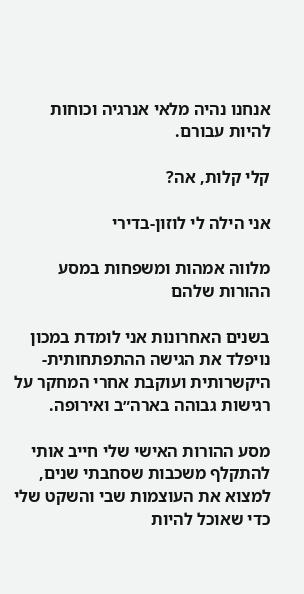אנחנו נהיה מלאי אנרגיה וכוחות להיות עבורם.

קלי קלות, אה?

אני הילה לי לוזון-בדירי

מלווה אמהות ומשפחות במסע ההורות שלהם

בשנים האחרונות אני לומדת במכון נויפלד את הגישה ההתפתחותית-היקשרותית ועוקבת אחרי המחקר על רגישות גבוהה בארה״ב ואירופה.

מסע ההורות האישי שלי חייב אותי להתקלף משכבות שסחבתי שנים, למצוא את העוצמות שבי והשקט שלי כדי שאוכל להיות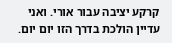קרקע יציבה עבור אורי. ואני עדיין הולכת בדרך הזו יום יום.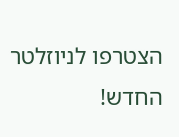הצטרפו לניוזלטר החדש!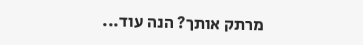מרתק אותך? הנה עוד...